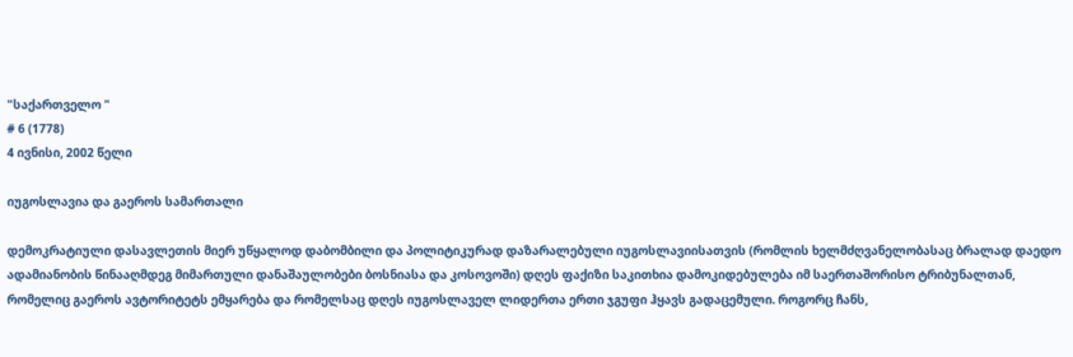"საქართველო "
# 6 (1778)
4 ივნისი, 2002 წელი

იუგოსლავია და გაეროს სამართალი

დემოკრატიული დასავლეთის მიერ უწყალოდ დაბომბილი და პოლიტიკურად დაზარალებული იუგოსლავიისათვის (რომლის ხელმძღვანელობასაც ბრალად დაედო ადამიანობის წინააღმდეგ მიმართული დანაშაულობები ბოსნიასა და კოსოვოში) დღეს ფაქიზი საკითხია დამოკიდებულება იმ საერთაშორისო ტრიბუნალთან, რომელიც გაეროს ავტორიტეტს ემყარება და რომელსაც დღეს იუგოსლაველ ლიდერთა ერთი ჯგუფი ჰყავს გადაცემული. როგორც ჩანს,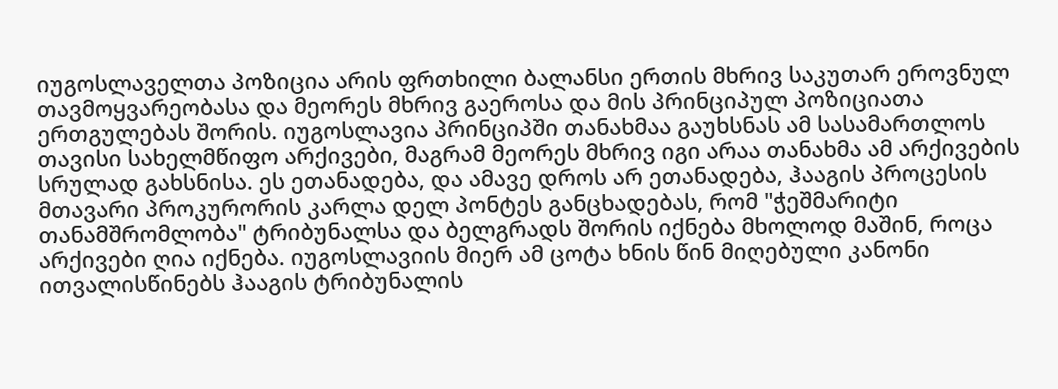იუგოსლაველთა პოზიცია არის ფრთხილი ბალანსი ერთის მხრივ საკუთარ ეროვნულ თავმოყვარეობასა და მეორეს მხრივ გაეროსა და მის პრინციპულ პოზიციათა ერთგულებას შორის. იუგოსლავია პრინციპში თანახმაა გაუხსნას ამ სასამართლოს თავისი სახელმწიფო არქივები, მაგრამ მეორეს მხრივ იგი არაა თანახმა ამ არქივების სრულად გახსნისა. ეს ეთანადება, და ამავე დროს არ ეთანადება, ჰააგის პროცესის მთავარი პროკურორის კარლა დელ პონტეს განცხადებას, რომ "ჭეშმარიტი თანამშრომლობა" ტრიბუნალსა და ბელგრადს შორის იქნება მხოლოდ მაშინ, როცა არქივები ღია იქნება. იუგოსლავიის მიერ ამ ცოტა ხნის წინ მიღებული კანონი ითვალისწინებს ჰააგის ტრიბუნალის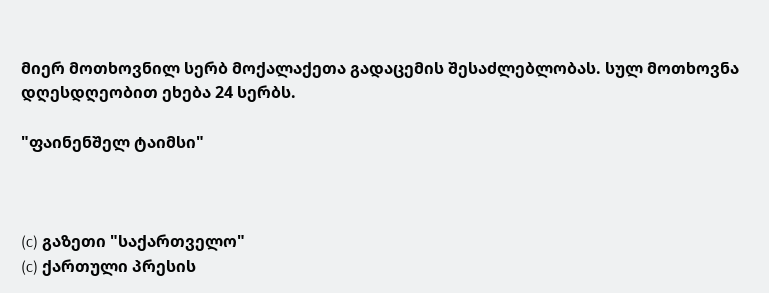მიერ მოთხოვნილ სერბ მოქალაქეთა გადაცემის შესაძლებლობას. სულ მოთხოვნა დღესდღეობით ეხება 24 სერბს.

"ფაინენშელ ტაიმსი"



(c) გაზეთი "საქართველო"
(c) ქართული პრესის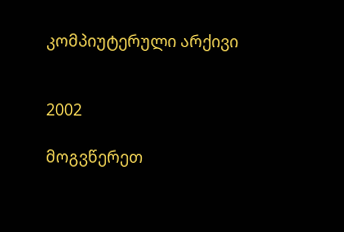კომპიუტერული არქივი


2002

მოგვწერეთ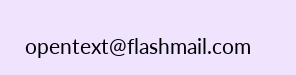opentext@flashmail.com